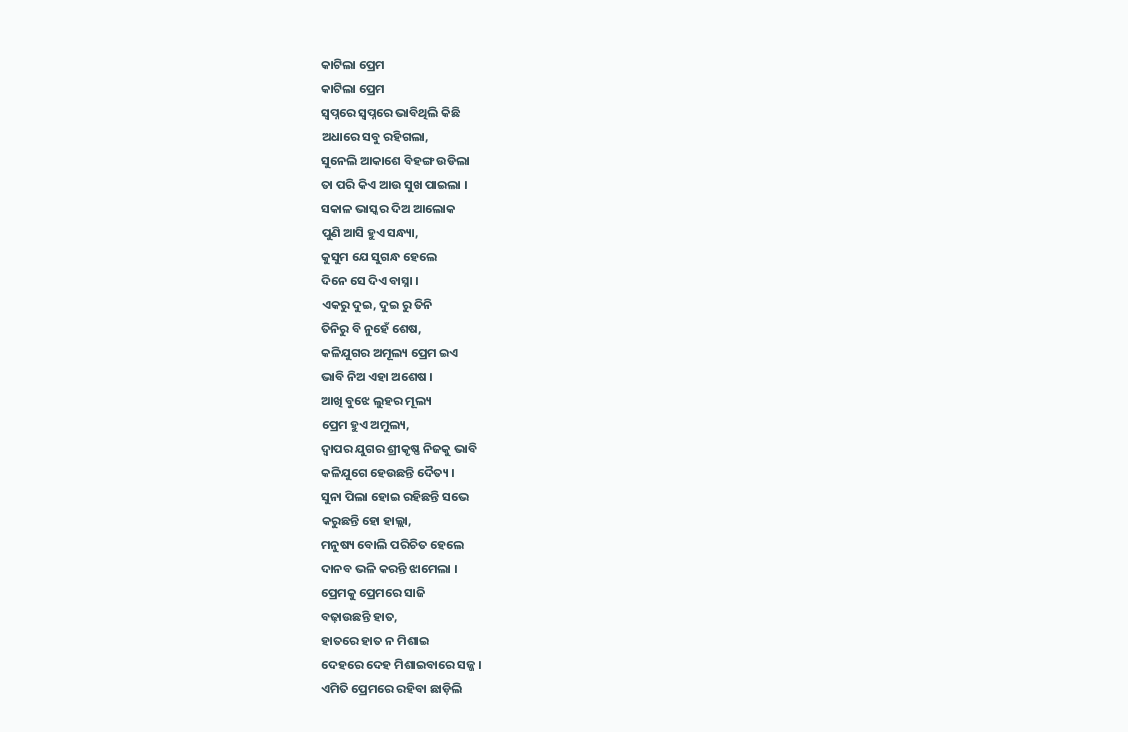କାଟିଲା ପ୍ରେମ
କାଟିଲା ପ୍ରେମ
ସ୍ଵପ୍ନରେ ସ୍ଵପ୍ନରେ ଭାବିଥିଲି କିଛି
ଅଧାରେ ସବୁ ରହିଗଲା,
ସୁନେଲି ଆକାଶେ ବିହଙ୍ଗ ଉଡିଲା
ତା ପରି କିଏ ଆଉ ସୁଖ ପାଇଲା ।
ସକାଳ ଭାସ୍କର ଦିଅ ଆଲୋକ
ପୁଣି ଆସି ହୁଏ ସନ୍ଧ୍ୟା,
କୁସୁମ ଯେ ସୁଗନ୍ଧ ହେଲେ
ଦିନେ ସେ ଦିଏ ବାସ୍ନା ।
ଏକରୁ ଦୁଇ, ଦୁଇ ରୁ ତିନି
ତିନିରୁ ବି ନୁହେଁ ଶେଷ,
କଳିଯୁଗର ଅମୂଲ୍ୟ ପ୍ରେମ ଇଏ
ଭାବି ନିଅ ଏହା ଅଶେଷ ।
ଆଖି ବୁଝେ ଲୁହର ମୂଲ୍ୟ
ପ୍ରେମ ହୁଏ ଅମୁଲ୍ୟ,
ଦ୍ଵାପର ଯୁଗର ଶ୍ରୀକୃଷ୍ଣ ନିଜକୁ ଭାବି
କଳିଯୁଗେ ହେଉଛନ୍ତି ଦୈତ୍ୟ ।
ସୁନା ପିଲା ହୋଇ ରହିଛନ୍ତି ସଭେ
କରୁଛନ୍ତି ହୋ ହାଲ୍ଲା,
ମନୁଷ୍ୟ ବୋଲି ପରିଚିତ ହେଲେ
ଦାନବ ଭଳି କରନ୍ତି ଝାମେଲା ।
ପ୍ରେମକୁ ପ୍ରେମରେ ସାଜି
ବଢ଼ାଉଛନ୍ତି ହାତ,
ହାତରେ ହାତ ନ ମିଶାଇ
ଦେହରେ ଦେହ ମିଶାଇବାରେ ସଜ୍ଜ ।
ଏମିତି ପ୍ରେମରେ ରହିବା ଛାଡ଼ିଲି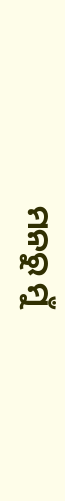ମନରୁ ମୁଁ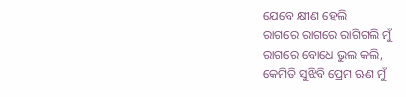ଯେବେ କ୍ଷୀଣ ହେଲି
ରାଗରେ ରାଗରେ ରାଗିଗଲି ମୁଁ
ରାଗରେ ବୋଧେ ଭୁଲ କଲି,
କେମିତି ସୁଝିବି ପ୍ରେମ ଋଣ ମୁଁ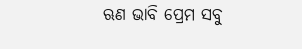ଋଣ ଭାବି ପ୍ରେମ ସବୁ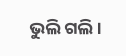ଭୁଲି ଗଲି ।